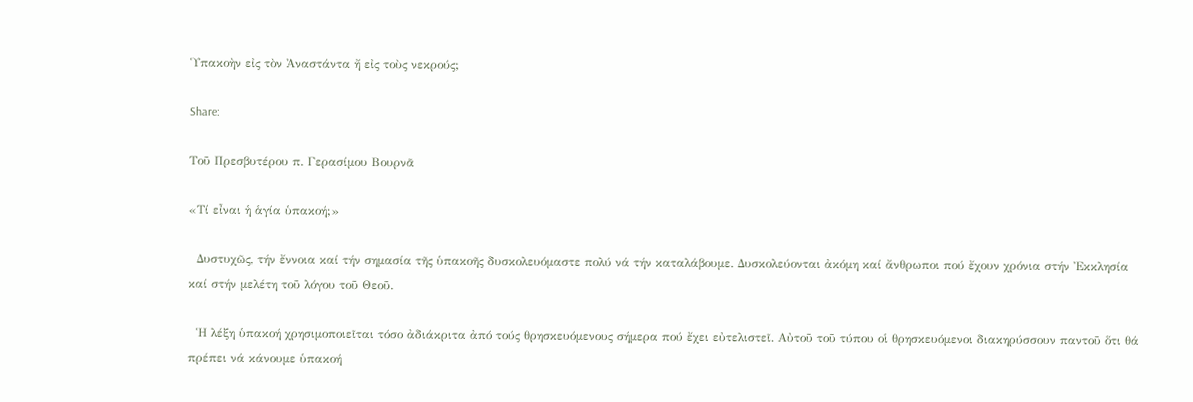Ὑπακοὴν εἰς τὸν Ἀναστάντα ἤ εἰς τοὺς νεκρούς;

Share:

Τοῦ Πρεσβυτέρου π. Γερασίμου Βουρνᾶ

«Τί εἶναι ἡ ἁγία ὑπακοή;»

  Δυστυχῶς, τήν ἔννοια καί τήν σημασία τῆς ὑπακοῆς δυσκολευόμαστε πολύ νά τήν καταλάβουμε. Δυσκολεύονται ἀκόμη καί ἄνθρωποι πού ἔχουν χρόνια στήν Ἐκκλησία καί στήν μελέτη τοῦ λόγου τοῦ Θεοῦ.

  Ἡ λέξη ὑπακοή χρησιμοποιεῖται τόσο ἀδιάκριτα ἀπό τούς θρησκευόμενους σήμερα πού ἔχει εὐτελιστεῖ. Αὐτοῦ τοῦ τύπου οἱ θρησκευόμενοι διακηρύσσουν παντοῦ ὅτι θά πρέπει νά κάνουμε ὑπακοή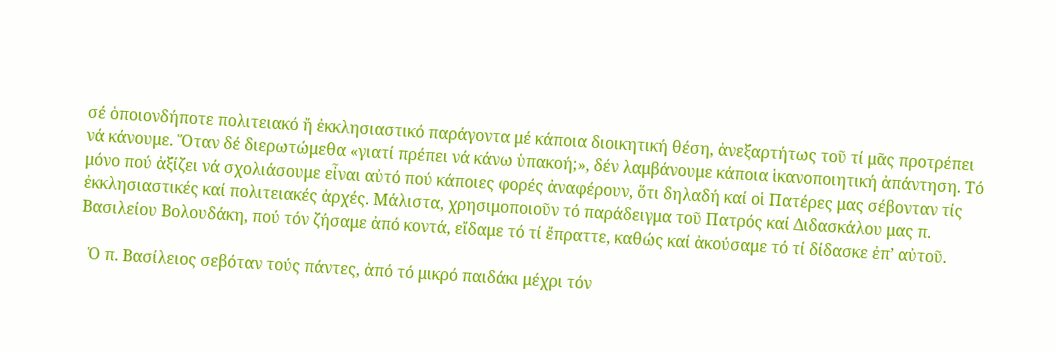σέ ὁποιονδήποτε πολιτειακό ἤ ἐκκλησιαστικό παράγοντα μέ κάποια διοικητική θέση, ἀνεξαρτήτως τοῦ τί μᾶς προτρέπει νά κάνουμε. Ὅταν δέ διερωτώμεθα «γιατί πρέπει νά κάνω ὑπακοή;», δέν λαμβάνουμε κάποια ἱκανοποιητική ἀπάντηση. Τό μόνο πού ἀξίζει νά σχολιάσουμε εἶναι αὐτό πού κάποιες φορές ἀναφέρουν, ὅτι δηλαδή καί οἱ Πατέρες μας σέβονταν τίς ἐκκλησιαστικές καί πολιτειακές ἀρχές. Μάλιστα, χρησιμοποιοῦν τό παράδειγμα τοῦ Πατρός καί Διδασκάλου μας π. Βασιλείου Βολουδάκη, πού τόν ζήσαμε ἀπό κοντά, εἴδαμε τό τί ἔπραττε, καθώς καί ἀκούσαμε τό τί δίδασκε ἐπ’ αὐτοῦ.

  Ὁ π. Βασίλειος σεβόταν τούς πάντες, ἀπό τό μικρό παιδάκι μέχρι τόν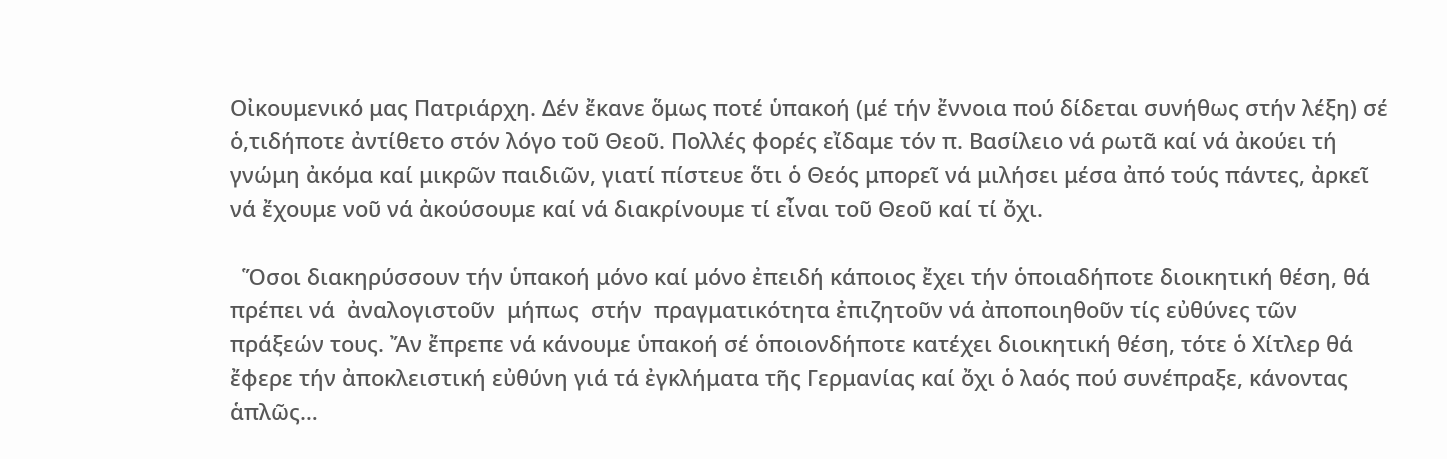Οἰκουμενικό μας Πατριάρχη. Δέν ἔκανε ὅμως ποτέ ὑπακοή (μέ τήν ἔννοια πού δίδεται συνήθως στήν λέξη) σέ ὁ,τιδήποτε ἀντίθετο στόν λόγο τοῦ Θεοῦ. Πολλές φορές εἴδαμε τόν π. Βασίλειο νά ρωτᾶ καί νά ἀκούει τή γνώμη ἀκόμα καί μικρῶν παιδιῶν, γιατί πίστευε ὅτι ὁ Θεός μπορεῖ νά μιλήσει μέσα ἀπό τούς πάντες, ἀρκεῖ νά ἔχουμε νοῦ νά ἀκούσουμε καί νά διακρίνουμε τί εἶναι τοῦ Θεοῦ καί τί ὄχι.

  Ὅσοι διακηρύσσουν τήν ὑπακοή μόνο καί μόνο ἐπειδή κάποιος ἔχει τήν ὁποιαδήποτε διοικητική θέση, θά πρέπει νά  ἀναλογιστοῦν  μήπως  στήν  πραγματικότητα ἐπιζητοῦν νά ἀποποιηθοῦν τίς εὐθύνες τῶν πράξεών τους. Ἄν ἔπρεπε νά κάνουμε ὑπακοή σέ ὁποιονδήποτε κατέχει διοικητική θέση, τότε ὁ Χίτλερ θά ἔφερε τήν ἀποκλειστική εὐθύνη γιά τά ἐγκλήματα τῆς Γερμανίας καί ὄχι ὁ λαός πού συνέπραξε, κάνοντας ἁπλῶς…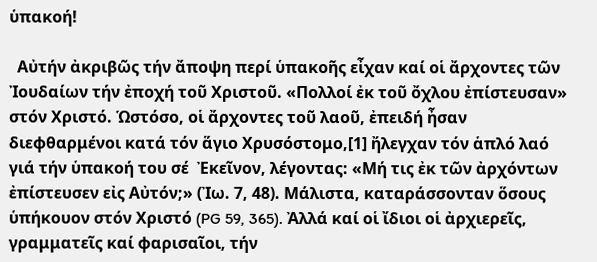ὑπακοή!

  Αὐτήν ἀκριβῶς τήν ἄποψη περί ὑπακοῆς εἶχαν καί οἱ ἄρχοντες τῶν Ἰουδαίων τήν ἐποχή τοῦ Χριστοῦ. «Πολλοί ἐκ τοῦ ὄχλου ἐπίστευσαν» στόν Χριστό. Ὡστόσο, οἱ ἄρχοντες τοῦ λαοῦ, ἐπειδή ἦσαν διεφθαρμένοι κατά τόν ἅγιο Χρυσόστομο,[1] ἤλεγχαν τόν ἁπλό λαό γιά τήν ὑπακοή του σέ  Ἐκεῖνον, λέγοντας: «Μή τις ἐκ τῶν ἀρχόντων ἐπίστευσεν εἰς Αὐτόν;» (Ἰω. 7, 48). Μάλιστα, καταράσσονταν ὅσους ὑπήκουον στόν Χριστό (PG 59, 365). Ἀλλά καί οἱ ἴδιοι οἱ ἀρχιερεῖς, γραμματεῖς καί φαρισαῖοι, τήν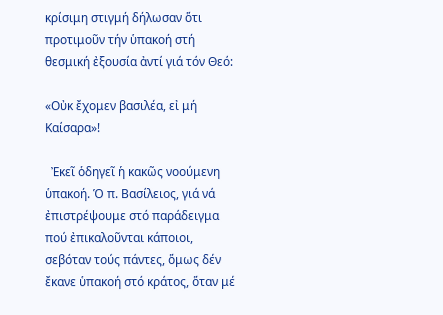κρίσιμη στιγμή δήλωσαν ὅτι προτιμοῦν τήν ὑπακοή στή θεσμική ἐξουσία ἀντί γιά τόν Θεό:

«Οὐκ ἔχομεν βασιλέα, εἰ μή Καίσαρα»!

  Ἐκεῖ ὁδηγεῖ ἡ κακῶς νοούμενη ὑπακοή. Ὁ π. Βασίλειος, γιά νά ἐπιστρέψουμε στό παράδειγμα πού ἐπικαλοῦνται κάποιοι, σεβόταν τούς πάντες, ὅμως δέν ἔκανε ὑπακοή στό κράτος, ὅταν μέ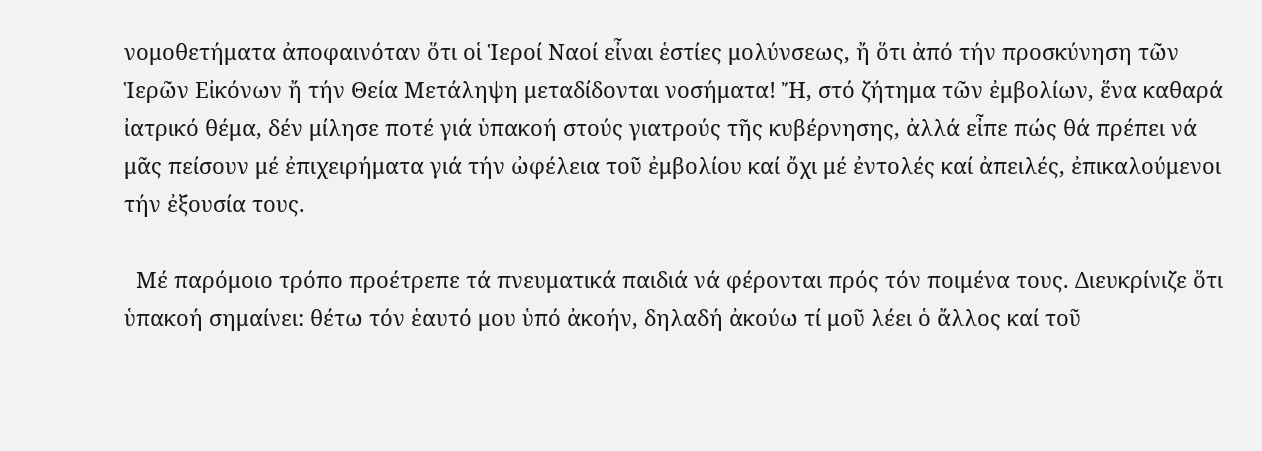νομοθετήματα ἀποφαινόταν ὅτι οἱ Ἱεροί Ναοί εἶναι ἑστίες μολύνσεως, ἤ ὅτι ἀπό τήν προσκύνηση τῶν Ἱερῶν Εἰκόνων ἤ τήν Θεία Μετάληψη μεταδίδονται νοσήματα! Ἤ, στό ζήτημα τῶν ἐμβολίων, ἕνα καθαρά ἰατρικό θέμα, δέν μίλησε ποτέ γιά ὑπακοή στούς γιατρούς τῆς κυβέρνησης, ἀλλά εἶπε πώς θά πρέπει νά μᾶς πείσουν μέ ἐπιχειρήματα γιά τήν ὠφέλεια τοῦ ἐμβολίου καί ὄχι μέ ἐντολές καί ἀπειλές, ἐπικαλούμενοι τήν ἐξουσία τους.

  Μέ παρόμοιο τρόπο προέτρεπε τά πνευματικά παιδιά νά φέρονται πρός τόν ποιμένα τους. Διευκρίνιζε ὅτι ὑπακοή σημαίνει: θέτω τόν ἑαυτό μου ὑπό ἀκοήν, δηλαδή ἀκούω τί μοῦ λέει ὁ ἄλλος καί τοῦ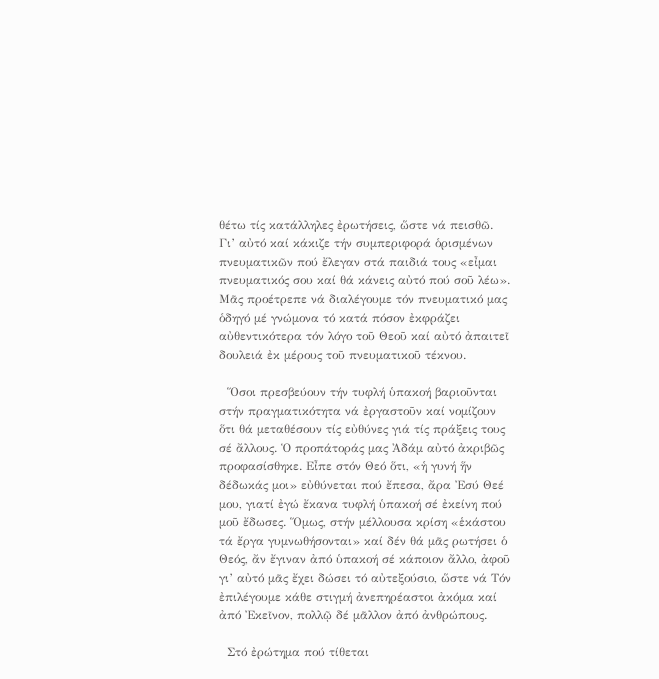θέτω τίς κατάλληλες ἐρωτήσεις, ὥστε νά πεισθῶ. Γι’ αὐτό καί κάκιζε τήν συμπεριφορά ὁρισμένων πνευματικῶν πού ἔλεγαν στά παιδιά τους «εἶμαι πνευματικός σου καί θά κάνεις αὐτό πού σοῦ λέω». Μᾶς προέτρεπε νά διαλέγουμε τόν πνευματικό μας ὁδηγό μέ γνώμονα τό κατά πόσον ἐκφράζει αὐθεντικότερα τόν λόγο τοῦ Θεοῦ καί αὐτό ἀπαιτεῖ δουλειά ἐκ μέρους τοῦ πνευματικοῦ τέκνου.

  Ὅσοι πρεσβεύουν τήν τυφλή ὑπακοή βαριοῦνται στήν πραγματικότητα νά ἐργαστοῦν καί νομίζουν ὅτι θά μεταθέσουν τίς εὐθύνες γιά τίς πράξεις τους σέ ἄλλους. Ὁ προπάτοράς μας Ἀδάμ αὐτό ἀκριβῶς προφασίσθηκε. Εἶπε στόν Θεό ὅτι, «ἡ γυνή ἥν δέδωκάς μοι» εὐθύνεται πού ἔπεσα, ἄρα Ἐσύ Θεέ μου, γιατί ἐγώ ἔκανα τυφλή ὑπακοή σέ ἐκείνη πού μοῦ ἔδωσες. Ὅμως, στήν μέλλουσα κρίση «ἑκάστου τά ἔργα γυμνωθήσονται» καί δέν θά μᾶς ρωτήσει ὁ Θεός, ἄν ἔγιναν ἀπό ὑπακοή σέ κάποιον ἄλλο, ἀφοῦ γι’ αὐτό μᾶς ἔχει δώσει τό αὐτεξούσιο, ὥστε νά Τόν ἐπιλέγουμε κάθε στιγμή ἀνεπηρέαστοι ἀκόμα καί ἀπό Ἐκεῖνον, πολλῷ δέ μᾶλλον ἀπό ἀνθρώπους.

  Στό ἐρώτημα πού τίθεται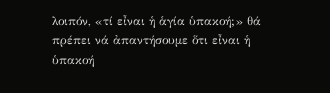λοιπόν, «τί εἶναι ἡ ἁγία ὑπακοή;» θά πρέπει νά ἀπαντήσουμε ὅτι εἶναι ἡ ὑπακοή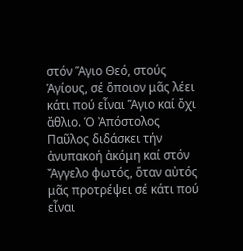στόν Ἅγιο Θεό, στούς Ἁγίους, σέ ὅποιον μᾶς λέει κάτι πού εἶναι Ἅγιο καί ὄχι ἄθλιο. Ὁ Ἀπόστολος Παῦλος διδάσκει τήν ἀνυπακοή ἀκόμη καί στόν Ἄγγελο φωτός, ὅταν αὐτός μᾶς προτρέψει σέ κάτι πού εἶναι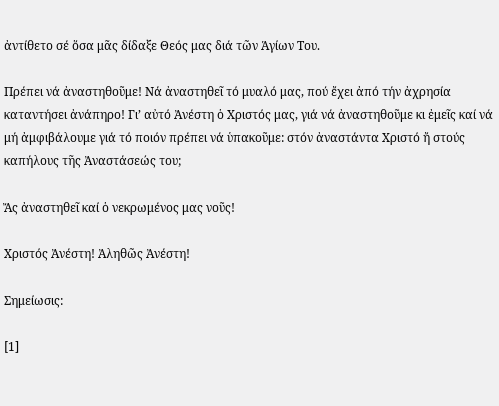ἀντίθετο σέ ὅσα μᾶς δίδαξε Θεός μας διά τῶν Ἁγίων Του.

Πρέπει νά ἀναστηθοῦμε! Νά ἀναστηθεῖ τό μυαλό μας, πού ἔχει ἀπό τήν ἀχρησία καταντήσει ἀνάπηρο! Γι’ αὐτό Ἀνέστη ὁ Χριστός μας, γιά νά ἀναστηθοῦμε κι ἐμεῖς καί νά μή ἀμφιβάλουμε γιά τό ποιόν πρέπει νά ὑπακοῦμε: στόν ἀναστάντα Χριστό ἤ στούς καπήλους τῆς Ἀναστάσεώς του;

Ἄς ἀναστηθεῖ καί ὁ νεκρωμένος μας νοῦς!

Χριστός Ἀνέστη! Ἀληθῶς Ἀνέστη!

Σημείωσις:

[1]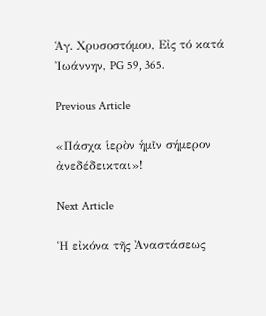Ἁγ. Χρυσοστόμου, Εἰς τό κατά Ἰωάννην, PG 59, 365.

Previous Article

«Πάσχα ἱερὸν ἡμῖν σήμερον ἀνεδέδεικται»!

Next Article

Ἡ εἰκόνα τῆς Ἀναστάσεως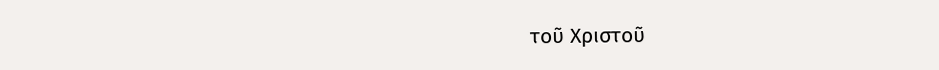τοῦ Χριστοῦ